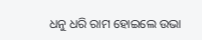ଧନୁ ଧରି ରାମ ହୋଇଲେ ଉଭା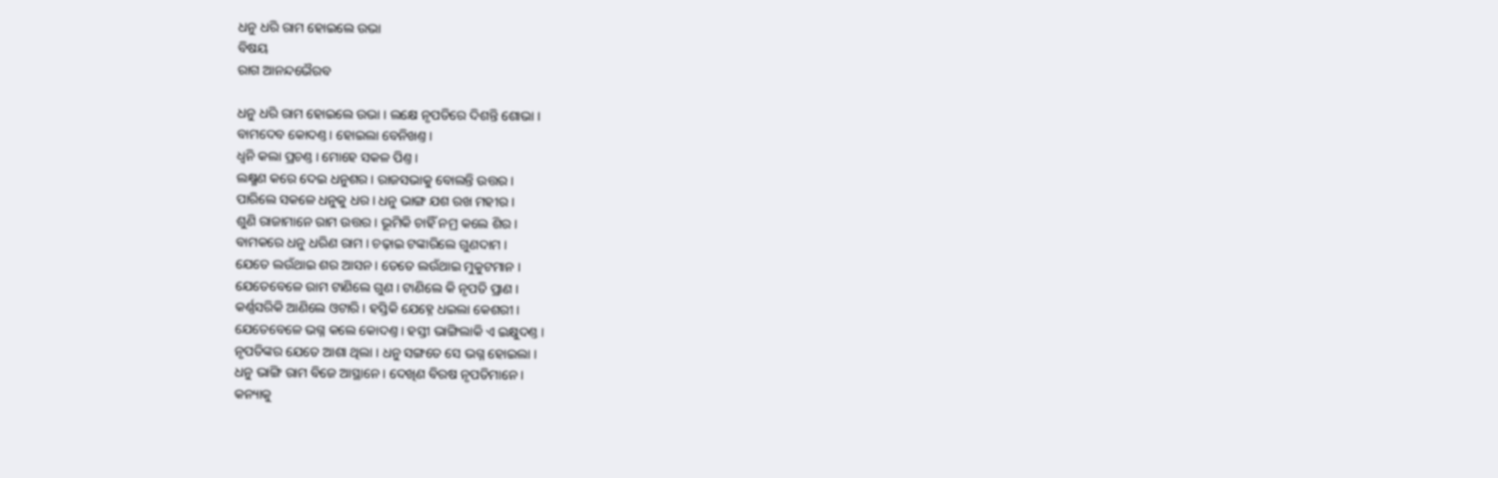ଧନୁ ଧରି ରାମ ହୋଇଲେ ଉଭା
ବିଷୟ
ରାଗ ଆନନ୍ଦଭୈରବ

ଧନୁ ଧରି ରାମ ହୋଇଲେ ଉଭା । ଲକ୍ଷେ ନୃପତିରେ ଦିଶନ୍ତି ଶୋଭା ।
ବାମଦେବ କୋଦଣ୍ତ । ହୋଇଲା ବେନିଖଣ୍ତ ।
ଧ୍ୱନି କଲା ପ୍ରଚଣ୍ତ । ମୋହେ ସକଳ ପିଣ୍ତ ।
ଲକ୍ଷ୍ମଣ କରେ ଦେଇ ଧନୁଶର । ରାଜସଭାକୁ ବୋଲନ୍ତି ଉତ୍ତର ।
ପାରିଲେ ସକଳେ ଧନୁକୁ ଧର । ଧନୁ ଭାଙ୍ଗ ଯଶ ରଖ ମହୀର ।
ଶୁଣି ରାଜାମାନେ ରାମ ଉତ୍ତର । ଭୂମିକି ଚାହିଁ ନମ୍ର କଲେ ଶିର ।
ବାମକରେ ଧନୁ ଧରିଣ ରାମ । ଚଢ଼ାଇ ଟଙ୍କାରିଲେ ଗୁଣଦାମ ।
ଯେତେ ଲଉଁଥାଇ ଶର ଆସନ । ତେତେ ଲଉଁଥାଇ ମୁକୁଟମାନ ।
ଯେତେବେଳେ ରାମ ଟାଣିଲେ ଗୁଣ । ଟାଣିଲେ କି ନୃପତି ପ୍ରାଣ ।
କର୍ଣ୍ଣସରିକି ଆଣିଲେ ଓଟାରି । ହସ୍ତିକି ଯେହ୍ନେ ଧଇଲା କେଶରୀ ।
ଯେତେବେଳେ ଭଗ୍ନ କଲେ କୋଦଣ୍ତ । ହସ୍ତୀ ଭାଙ୍ଗିଲାକି ଏ ଇକ୍ଷୁଦଣ୍ତ ।
ନୃପତିଙ୍କର ଯେତେ ଆଶା ଥିଲା । ଧନୁ ସଙ୍ଗତେ ସେ ଭଗ୍ନ ହୋଇଲା ।
ଧନୁ ଭାଙ୍ଗି ରାମ ବିଜେ ଆସ୍ଥାନେ । ଦେଖିଣ ବିରଷ ନୃପତିମାନେ ।
କନ୍ୟାକୁ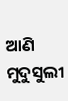ଆଣି ମୁଦୁସୁଲୀ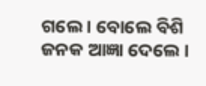ଗଲେ । ବୋଲେ ବିଶି ଜନ‌କ ଆଜ୍ଞା ଦେଲେ ।